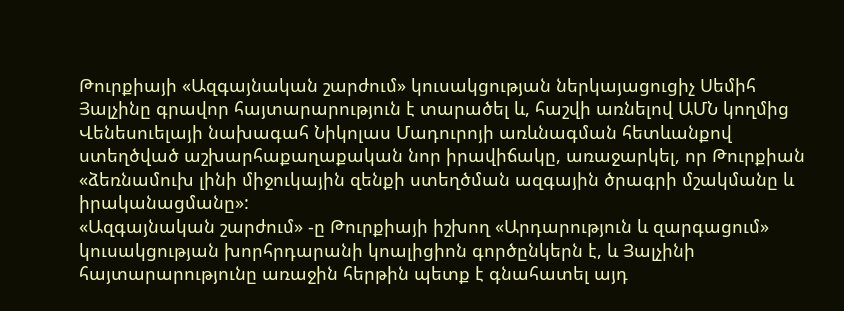Թուրքիայի «Ազգայնական շարժում» կուսակցության ներկայացուցիչ Սեմիհ Յալչինը գրավոր հայտարարություն է տարածել և, հաշվի առնելով ԱՄՆ կողմից Վենեսուելայի նախագահ Նիկոլաս Մադուրոյի առևնագման հետևանքով ստեղծված աշխարհաքաղաքական նոր իրավիճակը, առաջարկել, որ Թուրքիան «ձեռնամուխ լինի միջուկային զենքի ստեղծման ազգային ծրագրի մշակմանը և իրականացմանը»:
«Ազգայնական շարժում» -ը Թուրքիայի իշխող «Արդարություն և զարգացում» կուսակցության խորհրդարանի կոալիցիոն գործընկերն է, և Յալչինի հայտարարությունը առաջին հերթին պետք է գնահատել այդ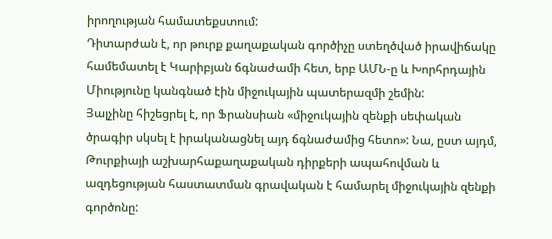իրողության համատեքստում:
Դիտարժան է, որ թուրք քաղաքական գործիչը ստեղծված իրավիճակը համեմատել է Կարիբյան ճգնաժամի հետ, երբ ԱՄՆ-ը և Խորհրդային Միությունը կանգնած էին միջուկային պատերազմի շեմին:
Յալչինը հիշեցրել է, որ Ֆրանսիան «միջուկային զենքի սեփական ծրագիր սկսել է իրականացնել այդ ճգնաժամից հետո»: Նա, ըստ այդմ, Թուրքիայի աշխարհաքաղաքական դիրքերի ապահովման և ազդեցության հաստատման գրավական է համարել միջուկային զենքի գործոնը: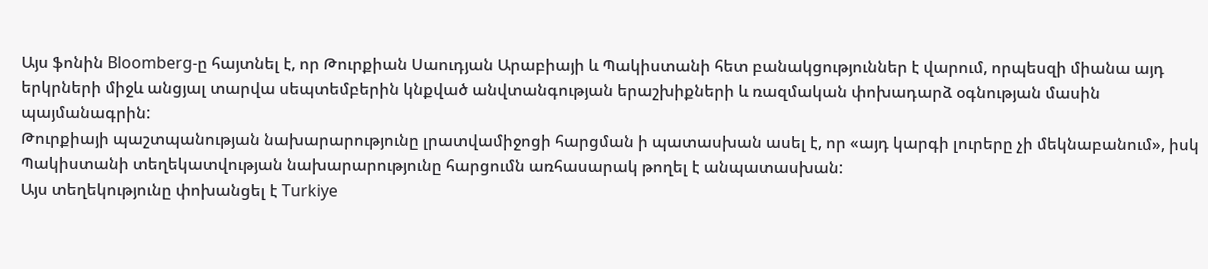Այս ֆոնին Bloomberg-ը հայտնել է, որ Թուրքիան Սաուդյան Արաբիայի և Պակիստանի հետ բանակցություններ է վարում, որպեսզի միանա այդ երկրների միջև անցյալ տարվա սեպտեմբերին կնքված անվտանգության երաշխիքների և ռազմական փոխադարձ օգնության մասին պայմանագրին:
Թուրքիայի պաշտպանության նախարարությունը լրատվամիջոցի հարցման ի պատասխան ասել է, որ «այդ կարգի լուրերը չի մեկնաբանում», իսկ Պակիստանի տեղեկատվության նախարարությունը հարցումն առհասարակ թողել է անպատասխան:
Այս տեղեկությունը փոխանցել է Turkiye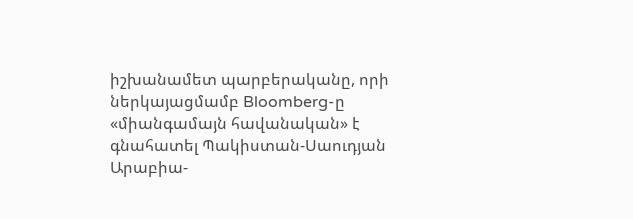իշխանամետ պարբերականը, որի ներկայացմամբ Bloomberg-ը «միանգամայն հավանական» է գնահատել Պակիստան-Սաուդյան Արաբիա-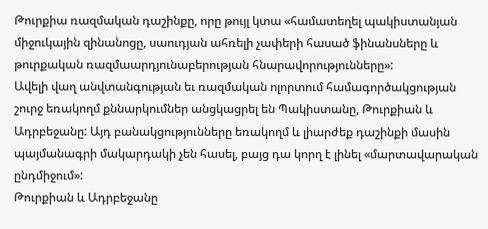Թուրքիա ռազմական դաշինքը, որը թույլ կտա «համատեղել պակիստանյան միջուկային զինանոցը, սաուդյան ահռելի չափերի հասած ֆինանսները և թուրքական ռազմաարդյունաբերության հնարավորությունները»:
Ավելի վաղ անվտանգության եւ ռազմական ոլորտում համագործակցության շուրջ եռակողմ քննարկումներ անցկացրել են Պակիստանը, Թուրքիան և Ադրբեջանը: Այդ բանակցությունները եռակողմ և լիարժեք դաշինքի մասին պայմանագրի մակարդակի չեն հասել, բայց դա կորղ է լինել «մարտավարական ընդմիջում»:
Թուրքիան և Ադրբեջանը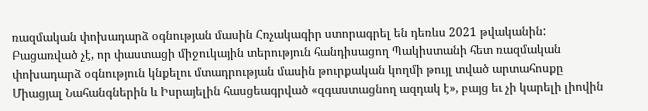ռազմական փոխադարձ օգնության մասին Հռչակագիր ստորագրել են դեռևս 2021 թվականին:
Բացառված չէ, որ փաստացի միջուկային տերություն հանդիսացող Պակիստանի հետ ռազմական փոխադարձ օգնություն կնքելու մտադրության մասին թուրքական կողմի թույլ տված արտահոսքը Միացյալ Նահանգներին և Իսրայելին հասցեագրված «զգաստացնող ազդակ է», բայց եւ չի կարելի լիովին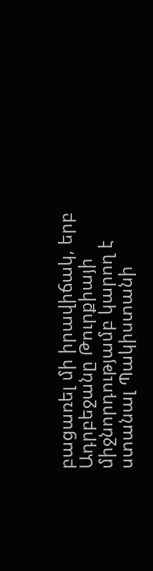բացառել մի իրավիճակ, երբ Ադրբեջանը Թուրքիայի միջնորդությամբ կարող է ստանալ Պակիստանի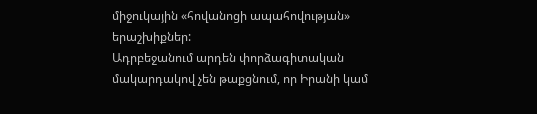միջուկային «հովանոցի ապահովության» երաշխիքներ:
Ադրբեջանում արդեն փորձագիտական մակարդակով չեն թաքցնում, որ Իրանի կամ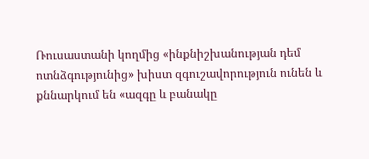Ռուսաստանի կողմից «ինքնիշխանության դեմ ոտնձգությունից» խիստ զգուշավորություն ունեն և քննարկում են «ազգը և բանակը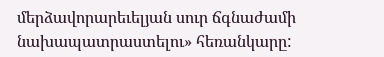մերձավորարեւելյան սուր ճգնաժամի նախապատրաստելու» հեռանկարը: